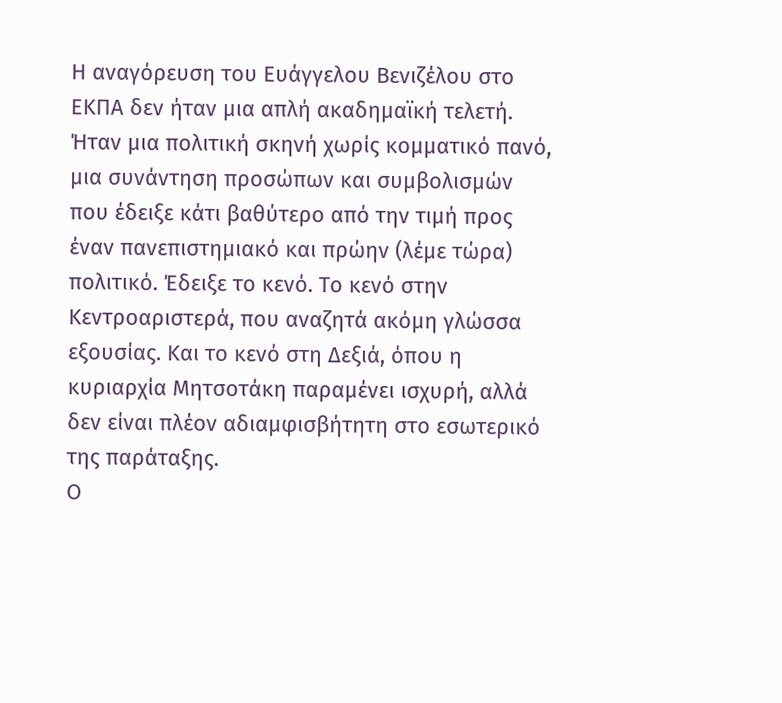Η αναγόρευση του Ευάγγελου Βενιζέλου στο ΕΚΠΑ δεν ήταν μια απλή ακαδημαϊκή τελετή. Ήταν μια πολιτική σκηνή χωρίς κομματικό πανό, μια συνάντηση προσώπων και συμβολισμών που έδειξε κάτι βαθύτερο από την τιμή προς έναν πανεπιστημιακό και πρώην (λέμε τώρα) πολιτικό. Έδειξε το κενό. Το κενό στην Κεντροαριστερά, που αναζητά ακόμη γλώσσα εξουσίας. Και το κενό στη Δεξιά, όπου η κυριαρχία Μητσοτάκη παραμένει ισχυρή, αλλά δεν είναι πλέον αδιαμφισβήτητη στο εσωτερικό της παράταξης.
Ο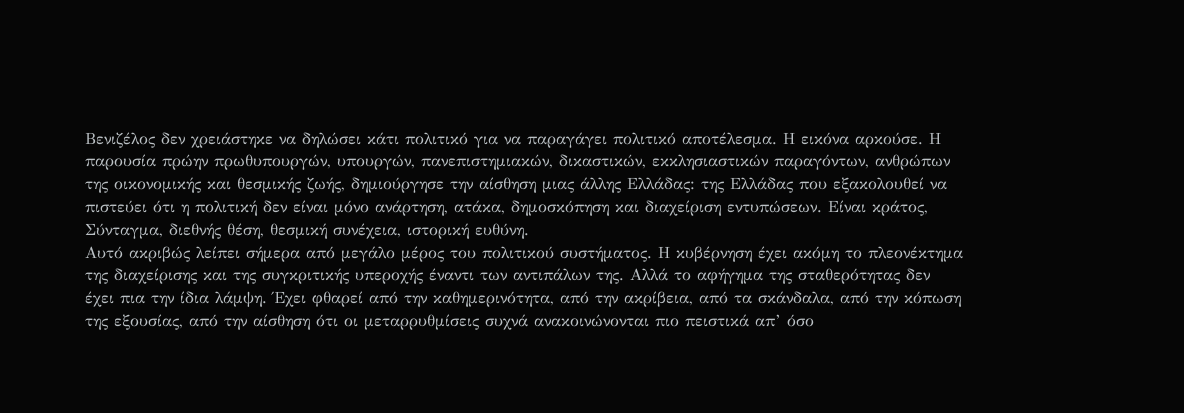Βενιζέλος δεν χρειάστηκε να δηλώσει κάτι πολιτικό για να παραγάγει πολιτικό αποτέλεσμα. Η εικόνα αρκούσε. Η παρουσία πρώην πρωθυπουργών, υπουργών, πανεπιστημιακών, δικαστικών, εκκλησιαστικών παραγόντων, ανθρώπων της οικονομικής και θεσμικής ζωής, δημιούργησε την αίσθηση μιας άλλης Ελλάδας: της Ελλάδας που εξακολουθεί να πιστεύει ότι η πολιτική δεν είναι μόνο ανάρτηση, ατάκα, δημοσκόπηση και διαχείριση εντυπώσεων. Είναι κράτος, Σύνταγμα, διεθνής θέση, θεσμική συνέχεια, ιστορική ευθύνη.
Αυτό ακριβώς λείπει σήμερα από μεγάλο μέρος του πολιτικού συστήματος. Η κυβέρνηση έχει ακόμη το πλεονέκτημα της διαχείρισης και της συγκριτικής υπεροχής έναντι των αντιπάλων της. Αλλά το αφήγημα της σταθερότητας δεν έχει πια την ίδια λάμψη. Έχει φθαρεί από την καθημερινότητα, από την ακρίβεια, από τα σκάνδαλα, από την κόπωση της εξουσίας, από την αίσθηση ότι οι μεταρρυθμίσεις συχνά ανακοινώνονται πιο πειστικά απ’ όσο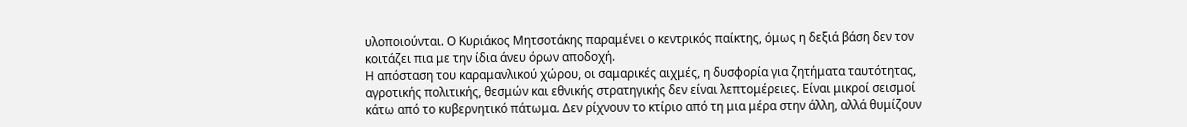υλοποιούνται. Ο Κυριάκος Μητσοτάκης παραμένει ο κεντρικός παίκτης, όμως η δεξιά βάση δεν τον κοιτάζει πια με την ίδια άνευ όρων αποδοχή.
Η απόσταση του καραμανλικού χώρου, οι σαμαρικές αιχμές, η δυσφορία για ζητήματα ταυτότητας, αγροτικής πολιτικής, θεσμών και εθνικής στρατηγικής δεν είναι λεπτομέρειες. Είναι μικροί σεισμοί κάτω από το κυβερνητικό πάτωμα. Δεν ρίχνουν το κτίριο από τη μια μέρα στην άλλη, αλλά θυμίζουν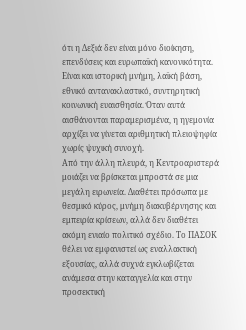ότι η Δεξιά δεν είναι μόνο διοίκηση, επενδύσεις και ευρωπαϊκή κανονικότητα. Είναι και ιστορική μνήμη, λαϊκή βάση, εθνικό αντανακλαστικό, συντηρητική κοινωνική ευαισθησία. Όταν αυτά αισθάνονται παραμερισμένα, η ηγεμονία αρχίζει να γίνεται αριθμητική πλειοψηφία χωρίς ψυχική συνοχή.
Από την άλλη πλευρά, η Κεντροαριστερά μοιάζει να βρίσκεται μπροστά σε μια μεγάλη ειρωνεία. Διαθέτει πρόσωπα με θεσμικό κύρος, μνήμη διακυβέρνησης και εμπειρία κρίσεων, αλλά δεν διαθέτει ακόμη ενιαίο πολιτικό σχέδιο. Το ΠΑΣΟΚ θέλει να εμφανιστεί ως εναλλακτική εξουσίας, αλλά συχνά εγκλωβίζεται ανάμεσα στην καταγγελία και στην προσεκτική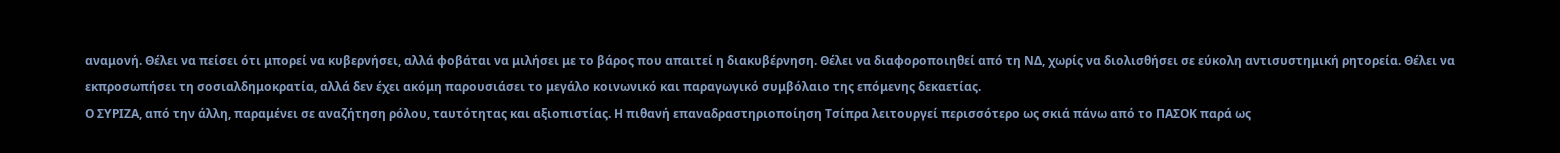αναμονή. Θέλει να πείσει ότι μπορεί να κυβερνήσει, αλλά φοβάται να μιλήσει με το βάρος που απαιτεί η διακυβέρνηση. Θέλει να διαφοροποιηθεί από τη ΝΔ, χωρίς να διολισθήσει σε εύκολη αντισυστημική ρητορεία. Θέλει να εκπροσωπήσει τη σοσιαλδημοκρατία, αλλά δεν έχει ακόμη παρουσιάσει το μεγάλο κοινωνικό και παραγωγικό συμβόλαιο της επόμενης δεκαετίας.
Ο ΣΥΡΙΖΑ, από την άλλη, παραμένει σε αναζήτηση ρόλου, ταυτότητας και αξιοπιστίας. Η πιθανή επαναδραστηριοποίηση Τσίπρα λειτουργεί περισσότερο ως σκιά πάνω από το ΠΑΣΟΚ παρά ως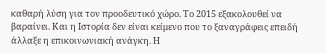καθαρή λύση για τον προοδευτικό χώρο. Το 2015 εξακολουθεί να βαραίνει. Και η Ιστορία δεν είναι κείμενο που το ξαναγράφεις επειδή άλλαξε η επικοινωνιακή ανάγκη. Η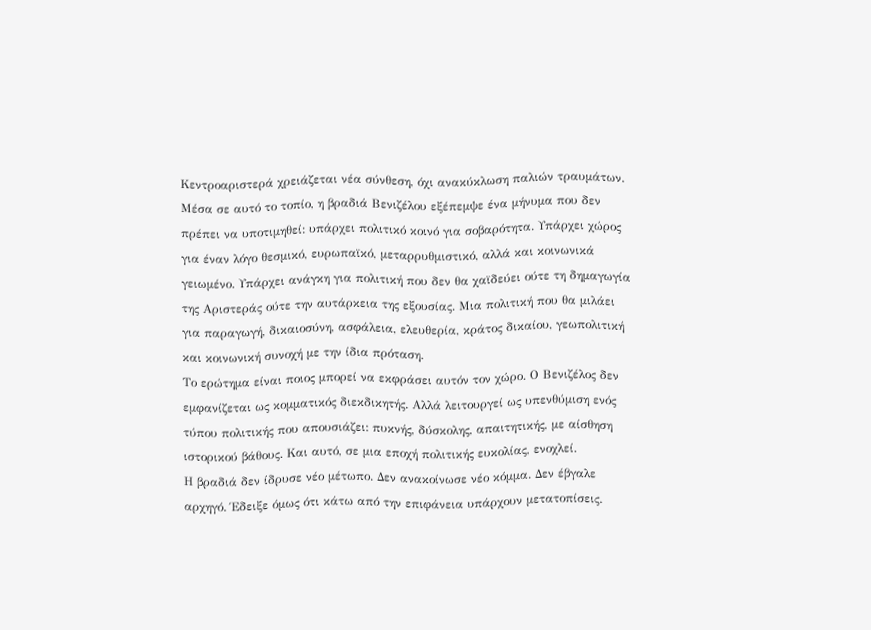Κεντροαριστερά χρειάζεται νέα σύνθεση, όχι ανακύκλωση παλιών τραυμάτων.
Μέσα σε αυτό το τοπίο, η βραδιά Βενιζέλου εξέπεμψε ένα μήνυμα που δεν πρέπει να υποτιμηθεί: υπάρχει πολιτικό κοινό για σοβαρότητα. Υπάρχει χώρος για έναν λόγο θεσμικό, ευρωπαϊκό, μεταρρυθμιστικό, αλλά και κοινωνικά γειωμένο. Υπάρχει ανάγκη για πολιτική που δεν θα χαϊδεύει ούτε τη δημαγωγία της Αριστεράς ούτε την αυτάρκεια της εξουσίας. Μια πολιτική που θα μιλάει για παραγωγή, δικαιοσύνη, ασφάλεια, ελευθερία, κράτος δικαίου, γεωπολιτική και κοινωνική συνοχή με την ίδια πρόταση.
Το ερώτημα είναι ποιος μπορεί να εκφράσει αυτόν τον χώρο. Ο Βενιζέλος δεν εμφανίζεται ως κομματικός διεκδικητής. Αλλά λειτουργεί ως υπενθύμιση ενός τύπου πολιτικής που απουσιάζει: πυκνής, δύσκολης, απαιτητικής, με αίσθηση ιστορικού βάθους. Και αυτό, σε μια εποχή πολιτικής ευκολίας, ενοχλεί.
Η βραδιά δεν ίδρυσε νέο μέτωπο. Δεν ανακοίνωσε νέο κόμμα. Δεν έβγαλε αρχηγό. Έδειξε όμως ότι κάτω από την επιφάνεια υπάρχουν μετατοπίσεις.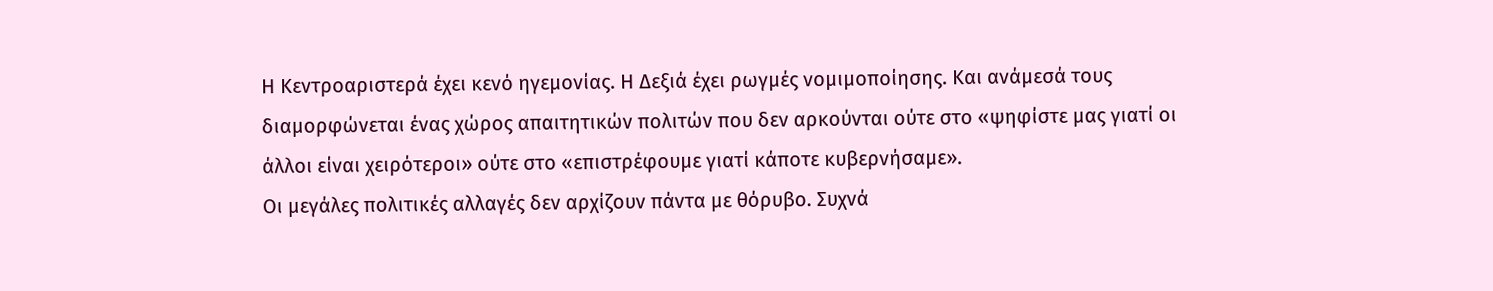Η Κεντροαριστερά έχει κενό ηγεμονίας. Η Δεξιά έχει ρωγμές νομιμοποίησης. Και ανάμεσά τους διαμορφώνεται ένας χώρος απαιτητικών πολιτών που δεν αρκούνται ούτε στο «ψηφίστε μας γιατί οι άλλοι είναι χειρότεροι» ούτε στο «επιστρέφουμε γιατί κάποτε κυβερνήσαμε».
Οι μεγάλες πολιτικές αλλαγές δεν αρχίζουν πάντα με θόρυβο. Συχνά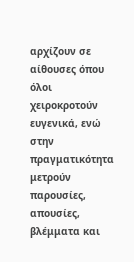αρχίζουν σε αίθουσες όπου όλοι χειροκροτούν ευγενικά, ενώ στην πραγματικότητα μετρούν παρουσίες, απουσίες, βλέμματα και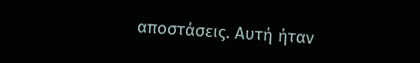αποστάσεις. Αυτή ήταν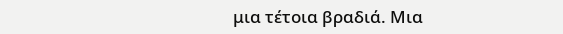μια τέτοια βραδιά. Μια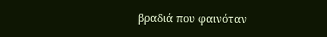βραδιά που φαινόταν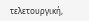τελετουργική,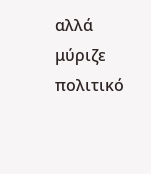αλλά μύριζε πολιτικό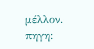μέλλον.
πηγη: